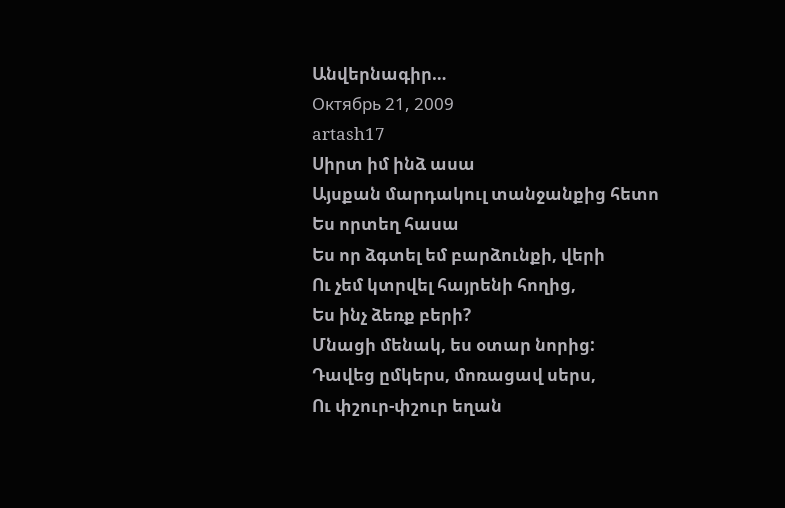Անվերնագիր…
Октябрь 21, 2009
artash17
Սիրտ իմ ինձ ասա
Այսքան մարդակուլ տանջանքից հետո
Ես որտեղ հասա
Ես որ ձգտել եմ բարձունքի, վերի
Ու չեմ կտրվել հայրենի հողից,
Ես ինչ ձեռք բերի?
Մնացի մենակ, ես օտար նորից:
Դավեց ըմկերս, մոռացավ սերս,
Ու փշուր-փշուր եղան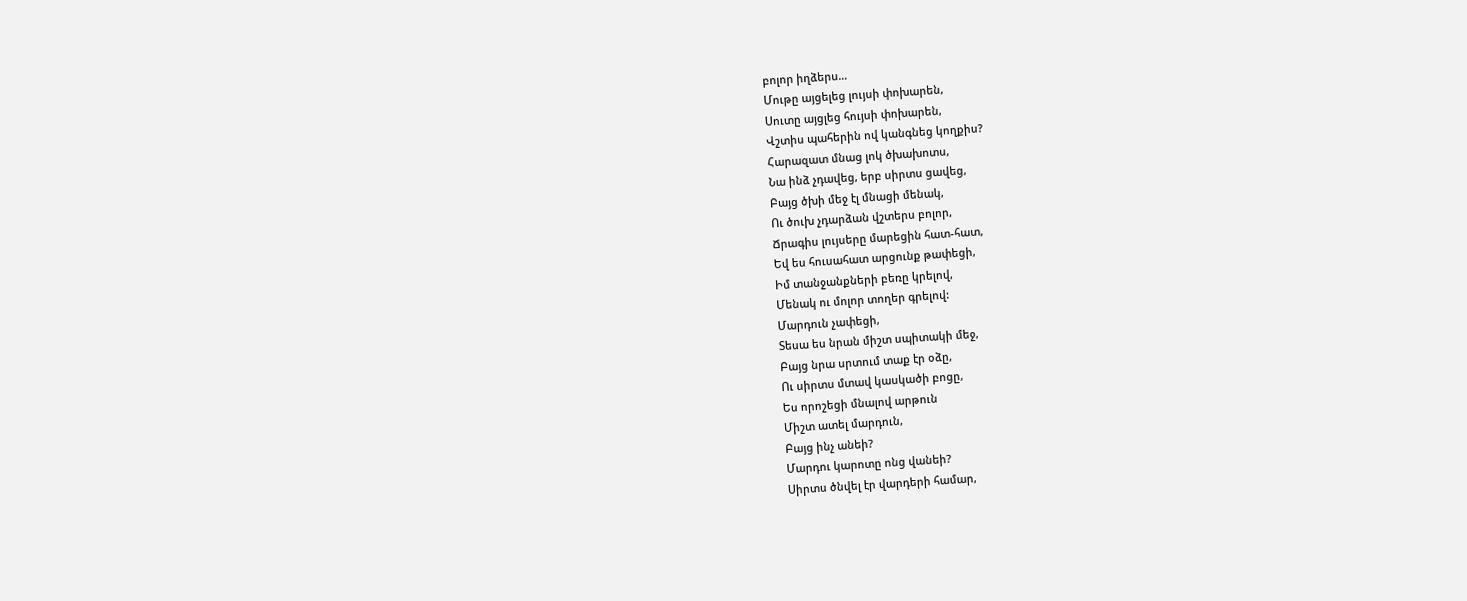բոլոր իղձերս…
Մութը այցելեց լույսի փոխարեն,
Սուտը այցլեց հույսի փոխարեն,
Վշտիս պահերին ով կանգնեց կողքիս?
Հարազատ մնաց լոկ ծխախոտս,
Նա ինձ չդավեց, երբ սիրտս ցավեց,
Բայց ծխի մեջ էլ մնացի մենակ,
Ու ծուխ չդարձան վշտերս բոլոր,
Ճրագիս լույսերը մարեցին հատ-հատ,
Եվ ես հուսահատ արցունք թափեցի,
Իմ տանջանքների բեռը կրելով,
Մենակ ու մոլոր տողեր գրելով:
Մարդուն չափեցի,
Տեսա ես նրան միշտ սպիտակի մեջ,
Բայց նրա սրտում տաք էր օձը,
Ու սիրտս մտավ կասկածի բոցը,
Ես որոշեցի մնալով արթուն
Միշտ ատել մարդուն,
Բայց ինչ անեի?
Մարդու կարոտը ոնց վանեի?
Սիրտս ծնվել էր վարդերի համար,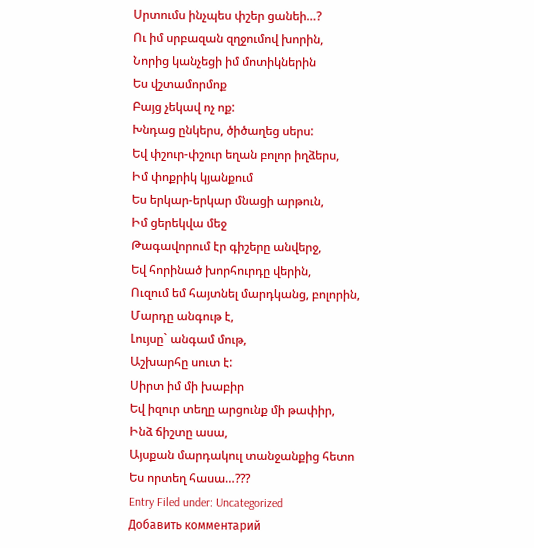Սրտումս ինչպես փշեր ցանեի…?
Ու իմ սրբազան զղջումով խորին,
Նորից կանչեցի իմ մոտիկներին
Ես վշտամորմոք
Բայց չեկավ ոչ ոք:
Խնդաց ընկերս, ծիծաղեց սերս:
Եվ փշուր-փշուր եղան բոլոր իղձերս,
Իմ փոքրիկ կյանքում
Ես երկար-երկար մնացի արթուն,
Իմ ցերեկվա մեջ
Թագավորում էր գիշերը անվերջ,
Եվ հորինած խորհուրդը վերին,
Ուզում եմ հայտնել մարդկանց, բոլորին,
Մարդը անգութ է,
Լույսը` անգամ մութ,
Աշխարհը սուտ է:
Սիրտ իմ մի խաբիր
Եվ իզուր տեղը արցունք մի թափիր,
Ինձ ճիշտը ասա,
Այսքան մարդակուլ տանջանքից հետո
Ես որտեղ հասա…???
Entry Filed under: Uncategorized
Добавить комментарий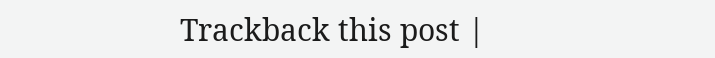Trackback this post |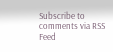Subscribe to comments via RSS Feed